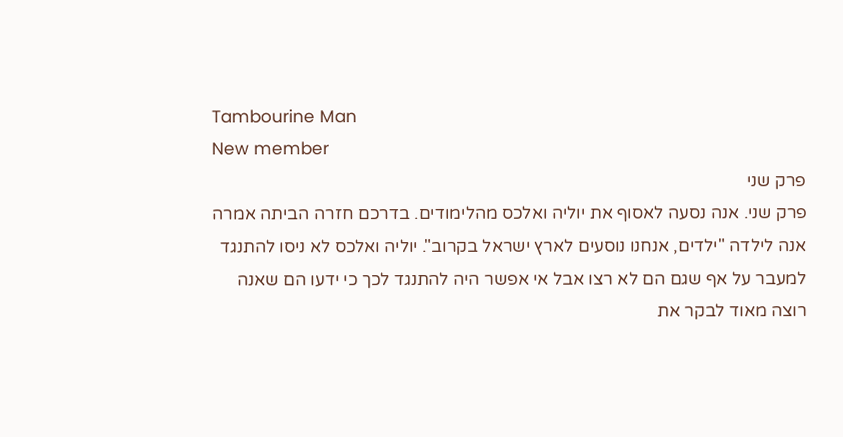Tambourine Man
New member
פרק שני
פרק שני. אנה נסעה לאסוף את יוליה ואלכס מהלימודים. בדרכם חזרה הביתה אמרה אנה לילדה "ילדים, אנחנו נוסעים לארץ ישראל בקרוב". יוליה ואלכס לא ניסו להתנגד למעבר על אף שגם הם לא רצו אבל אי אפשר היה להתנגד לכך כי ידעו הם שאנה רוצה מאוד לבקר את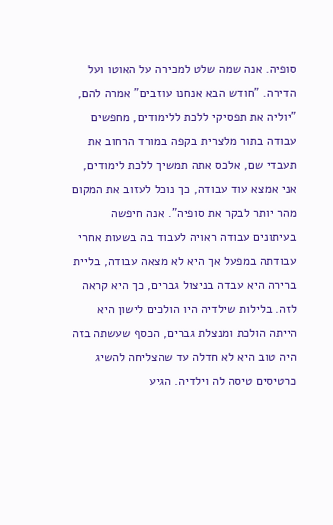סופיה. אנה שמה שלט למכירה על האוטו ועל הדירה. "חודש הבא אנחנו עוזבים" אמרה להם, "יוליה את תפסיקי ללכת ללימודים, מחפשים עבודה בתור מלצרית בקפה במורד הרחוב את תעבדי שם, אלכס אתה תמשיך ללכת לימודים, אני אמצא עוד עבודה, כך נוכל לעזוב את המקום מהר יותר לבקר את סופיה". אנה חיפשה בעיתונים עבודה ראויה לעבוד בה בשעות אחרי עבודתה במפעל אך היא לא מצאה עבודה, בליית ברירה היא עבדה בניצול גברים, כך היא קראה לזה. בלילות שילדיה היו הולכים לישון היא הייתה הולכת ומנצלת גברים, הכסף שעשתה בזה היה טוב היא לא חדלה עד שהצליחה להשיג כרטיסים טיסה לה וילדיה. הגיע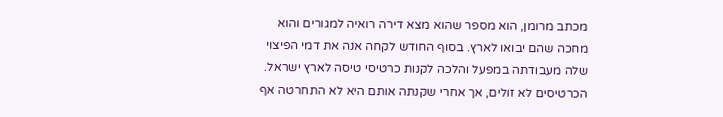מכתב מרומן, הוא מספר שהוא מצא דירה רואיה למגורים והוא מחכה שהם יבואו לארץ. בסוף החודש לקחה אנה את דמי הפיצוי שלה מעבודתה במפעל והלכה לקנות כרטיסי טיסה לארץ ישראל. הכרטיסים לא זולים, אך אחרי שקנתה אותם היא לא התחרטה אף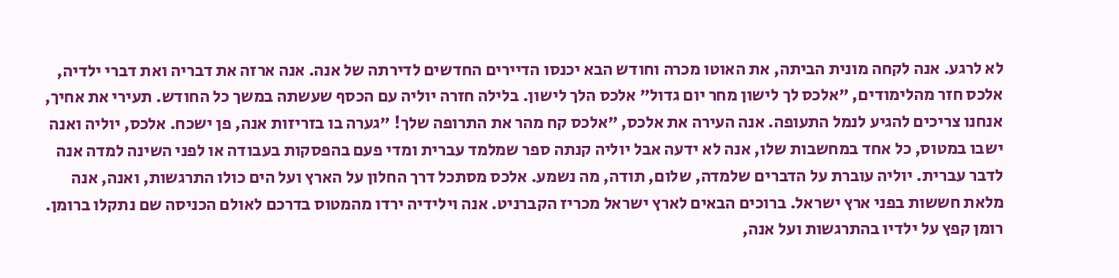לא לרגע. אנה לקחה מונית הביתה, את האוטו מכרה וחודש הבא יכנסו הדיירים החדשים לדירתה של אנה. אנה ארזה את דבריה ואת דברי ילדיה, אלכס חזר מהלימודים, "אלכס לך לישון מחר יום גדול" אלכס הלך לישון. בלילה חזרה יוליה עם הכסף שעשתה במשך כל החודש. תעירי את אחיך, אנחנו צריכים להגיע לנמל התעופה. אנה העירה את אלכס, "אלכס קח מהר את התרופה שלך! "גערה בו בזריזות אנה, פן ישכח. אלכס, יוליה ואנה ישבו במטוס, כל אחד במחשבות שלו, אנה לא ידעה אבל יוליה קנתה ספר שמלמד עברית ומדי פעם בהפסקות בעבודה או לפני השינה למדה אנה לדבר עברית. יוליה עוברת על הדברים שלמדה, שלום, תודה, מה נשמע. אלכס מסתכל דרך החלון על הארץ ועל הים כולו התרגשות, ואנה, אנה מלאת חששות בפני ארץ ישראל. ברוכים הבאים לארץ ישראל מכריז הקברניט. אנה וילידיה ירדו מהמטוס בדרכם לאולם הכניסה שם נתקלו ברומן. רומן קפץ על ילדיו בהתרגשות ועל אנה,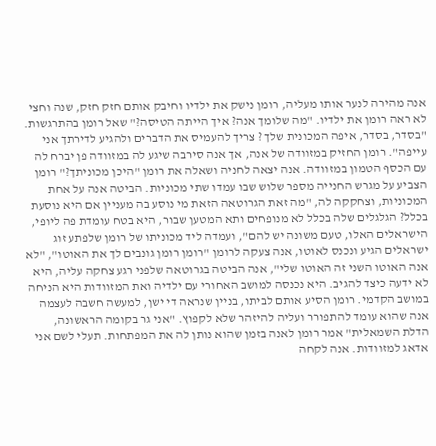אנה מהירה לנער אותו מעליה, רומן נישק את ילדיו וחיבק אותם חזק חזק, שנה וחצי לא ראה רומן את ילדיו. "מה שלומך אנה? איך הייתה הטיסה?" שאל רומן בהתרגשות. "בסדר, בסדר, איפה המכונית שלך ? צריך להעמיס את הדברים ולהגיע לדירתך אני עייפה". רומן החזיק במזוודה של אנה, אך אנה סירבה שיגע לה במזוודה פן יברח לה עם הכסף הטמון במזוודה. אנה יצאה לחניה ושאלה את רומן "היכן מכוניתך?" רומן הצביע על מגרש החנייה מספר שלוש שבו עמדו שתי מכוניות. הביטה אנה על אחת המכוניות, וצחקקה לה, "מה זאת הגרוטאה הזאת מי נוסע בה מעניין אם היא נוסעת בכלל? הגלגלים שלה בכלל לא מנופחים ותא המטען שבור, היא בטח עומדת פה ליופי, הישראלים האלו, טעם משונה יש להם", ועמדה ליד מכוניתו של רומן שלפתע זוג ישראלים הגיע ונכנס לאוטו, אנה צעקה לרומן "רומן רומן גונבים לך את האוטו", "לא אנה האוטו השני זה האוטו שלי", אנה הביטה בגרוטאה שלפני רגע צחקה עליה, היא לא ידעה כיצד להגיב. היא נכנסה למושב האחורי עם ילדיה ואת המזוודות היא הניחה במושב הקדמי. רומן הסיע אותם לביתו, בניין שנראה די ישן, למעשה חשבה לעצמה אנה שהוא עומד להתפורר ועליה להיזהר שלא לקפוץ. "אני גר בקומה הראשונה, הדלת השמאלית" אמר רומן לאנה בזמן שהוא נותן לה את המפתחות. תעלי לשם אני אדאג למזוודות. אנה לקחה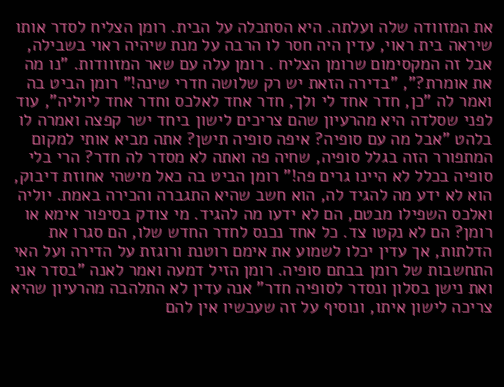את המזוודה שלה ועלתה. היא הסתכלה על הבית. רומן הצליח לסדר אותו שיראה בית ראוי, עדין היה חסר לו הרבה על מנת שיהיה ראוי בשבילה, אבל זה המקסימום שרומן הצליח . רומן עלה עם שאר המזוודות. "נו מה את אומרת?", "בדירה הזאת יש רק שלושה חדרי שינה!" רומן הביט בה ואמר לה "כן, חדר אחד לי ולך, חדר אחד לאלכס וחדר אחד ליוליה", עוד לפני שסלדה היא מהרעיון שהם צריכים לישון ביחד ישר קפצה ואמרה לו בלהט "אבל מה עם סופיה? איפה סופיה תישן? אתה מביא אותי למקום המתפורר הזה בגלל סופיה, שחיה פה ואתה לא מסדר לה חדר? הרי בלי סופיה בכלל לא היינו גרים פה!" רומן הביט בה כאל מישהי אחוזת דיבוק, הוא לא ידע מה להגיד לה, הוא חשב שהיא התגברה והכירה באמת. יוליה ואלכס השפילו מבטם, הם לא ידעו מה להגיד. מי צודק בסיפור אימא או רומן? הם לא נקטו צד. כל אחד נכנס לחדר החדש שלו, הם סגרו את הדלתות, אך עדין יכלו לשמוע את אימם רוטנת ורוגזת על הדירה ועל האי התחשבות של רומן בבתם סופיה. רומן הזיל דמעה ואמר לאנה "בסדר אני ואת נישן בסלון ונסדר לסופיה חדר" אנה עדין לא התלהבה מהרעיון שהיא צריכה לישון איתו, ונוסיף על זה שעכשיו אין להם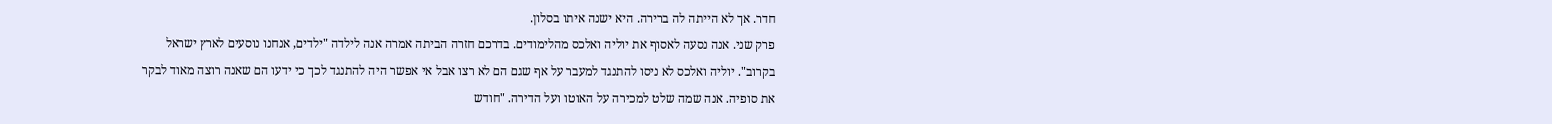חדר. אך לא הייתה לה ברירה. היא ישנה איתו בסלון.
פרק שני. אנה נסעה לאסוף את יוליה ואלכס מהלימודים. בדרכם חזרה הביתה אמרה אנה לילדה "ילדים, אנחנו נוסעים לארץ ישראל בקרוב". יוליה ואלכס לא ניסו להתנגד למעבר על אף שגם הם לא רצו אבל אי אפשר היה להתנגד לכך כי ידעו הם שאנה רוצה מאוד לבקר את סופיה. אנה שמה שלט למכירה על האוטו ועל הדירה. "חודש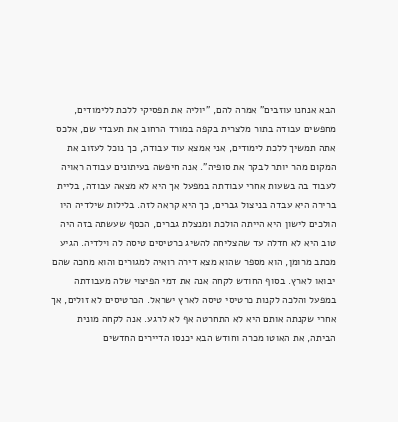הבא אנחנו עוזבים" אמרה להם, "יוליה את תפסיקי ללכת ללימודים, מחפשים עבודה בתור מלצרית בקפה במורד הרחוב את תעבדי שם, אלכס אתה תמשיך ללכת לימודים, אני אמצא עוד עבודה, כך נוכל לעזוב את המקום מהר יותר לבקר את סופיה". אנה חיפשה בעיתונים עבודה ראויה לעבוד בה בשעות אחרי עבודתה במפעל אך היא לא מצאה עבודה, בליית ברירה היא עבדה בניצול גברים, כך היא קראה לזה. בלילות שילדיה היו הולכים לישון היא הייתה הולכת ומנצלת גברים, הכסף שעשתה בזה היה טוב היא לא חדלה עד שהצליחה להשיג כרטיסים טיסה לה וילדיה. הגיע מכתב מרומן, הוא מספר שהוא מצא דירה רואיה למגורים והוא מחכה שהם יבואו לארץ. בסוף החודש לקחה אנה את דמי הפיצוי שלה מעבודתה במפעל והלכה לקנות כרטיסי טיסה לארץ ישראל. הכרטיסים לא זולים, אך אחרי שקנתה אותם היא לא התחרטה אף לא לרגע. אנה לקחה מונית הביתה, את האוטו מכרה וחודש הבא יכנסו הדיירים החדשים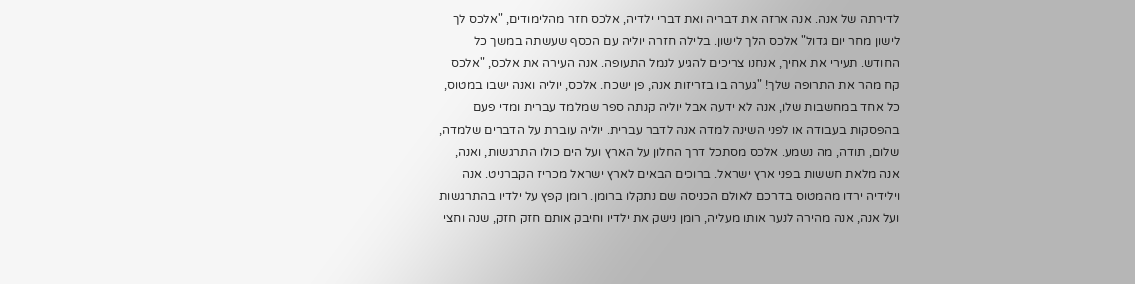לדירתה של אנה. אנה ארזה את דבריה ואת דברי ילדיה, אלכס חזר מהלימודים, "אלכס לך לישון מחר יום גדול" אלכס הלך לישון. בלילה חזרה יוליה עם הכסף שעשתה במשך כל החודש. תעירי את אחיך, אנחנו צריכים להגיע לנמל התעופה. אנה העירה את אלכס, "אלכס קח מהר את התרופה שלך! "גערה בו בזריזות אנה, פן ישכח. אלכס, יוליה ואנה ישבו במטוס, כל אחד במחשבות שלו, אנה לא ידעה אבל יוליה קנתה ספר שמלמד עברית ומדי פעם בהפסקות בעבודה או לפני השינה למדה אנה לדבר עברית. יוליה עוברת על הדברים שלמדה, שלום, תודה, מה נשמע. אלכס מסתכל דרך החלון על הארץ ועל הים כולו התרגשות, ואנה, אנה מלאת חששות בפני ארץ ישראל. ברוכים הבאים לארץ ישראל מכריז הקברניט. אנה וילידיה ירדו מהמטוס בדרכם לאולם הכניסה שם נתקלו ברומן. רומן קפץ על ילדיו בהתרגשות ועל אנה, אנה מהירה לנער אותו מעליה, רומן נישק את ילדיו וחיבק אותם חזק חזק, שנה וחצי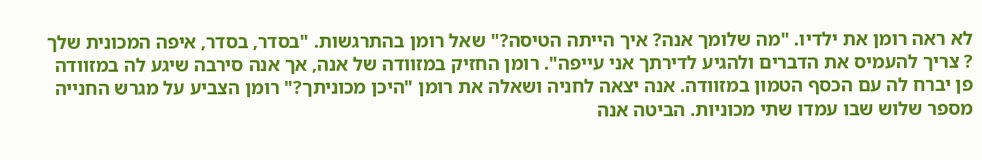לא ראה רומן את ילדיו. "מה שלומך אנה? איך הייתה הטיסה?" שאל רומן בהתרגשות. "בסדר, בסדר, איפה המכונית שלך ? צריך להעמיס את הדברים ולהגיע לדירתך אני עייפה". רומן החזיק במזוודה של אנה, אך אנה סירבה שיגע לה במזוודה פן יברח לה עם הכסף הטמון במזוודה. אנה יצאה לחניה ושאלה את רומן "היכן מכוניתך?" רומן הצביע על מגרש החנייה מספר שלוש שבו עמדו שתי מכוניות. הביטה אנה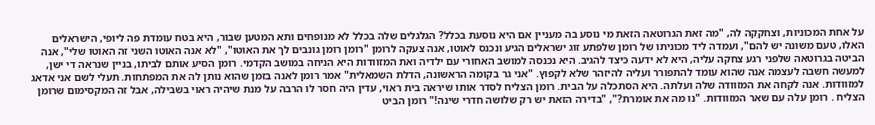על אחת המכוניות, וצחקקה לה, "מה זאת הגרוטאה הזאת מי נוסע בה מעניין אם היא נוסעת בכלל? הגלגלים שלה בכלל לא מנופחים ותא המטען שבור, היא בטח עומדת פה ליופי, הישראלים האלו, טעם משונה יש להם", ועמדה ליד מכוניתו של רומן שלפתע זוג ישראלים הגיע ונכנס לאוטו, אנה צעקה לרומן "רומן רומן גונבים לך את האוטו", "לא אנה האוטו השני זה האוטו שלי", אנה הביטה בגרוטאה שלפני רגע צחקה עליה, היא לא ידעה כיצד להגיב. היא נכנסה למושב האחורי עם ילדיה ואת המזוודות היא הניחה במושב הקדמי. רומן הסיע אותם לביתו, בניין שנראה די ישן, למעשה חשבה לעצמה אנה שהוא עומד להתפורר ועליה להיזהר שלא לקפוץ. "אני גר בקומה הראשונה, הדלת השמאלית" אמר רומן לאנה בזמן שהוא נותן לה את המפתחות. תעלי לשם אני אדאג למזוודות. אנה לקחה את המזוודה שלה ועלתה. היא הסתכלה על הבית. רומן הצליח לסדר אותו שיראה בית ראוי, עדין היה חסר לו הרבה על מנת שיהיה ראוי בשבילה, אבל זה המקסימום שרומן הצליח . רומן עלה עם שאר המזוודות. "נו מה את אומרת?", "בדירה הזאת יש רק שלושה חדרי שינה!" רומן הביט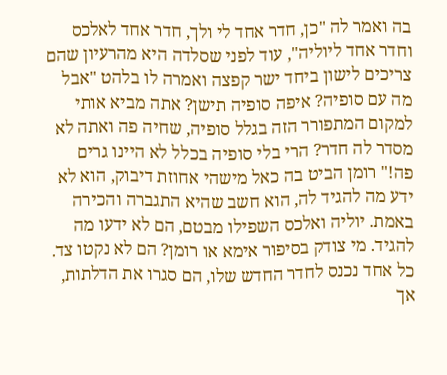בה ואמר לה "כן, חדר אחד לי ולך, חדר אחד לאלכס וחדר אחד ליוליה", עוד לפני שסלדה היא מהרעיון שהם צריכים לישון ביחד ישר קפצה ואמרה לו בלהט "אבל מה עם סופיה? איפה סופיה תישן? אתה מביא אותי למקום המתפורר הזה בגלל סופיה, שחיה פה ואתה לא מסדר לה חדר? הרי בלי סופיה בכלל לא היינו גרים פה!" רומן הביט בה כאל מישהי אחוזת דיבוק, הוא לא ידע מה להגיד לה, הוא חשב שהיא התגברה והכירה באמת. יוליה ואלכס השפילו מבטם, הם לא ידעו מה להגיד. מי צודק בסיפור אימא או רומן? הם לא נקטו צד. כל אחד נכנס לחדר החדש שלו, הם סגרו את הדלתות, אך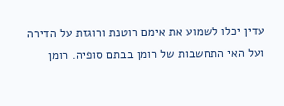עדין יכלו לשמוע את אימם רוטנת ורוגזת על הדירה ועל האי התחשבות של רומן בבתם סופיה. רומן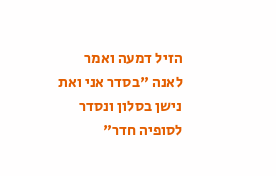הזיל דמעה ואמר לאנה "בסדר אני ואת נישן בסלון ונסדר לסופיה חדר"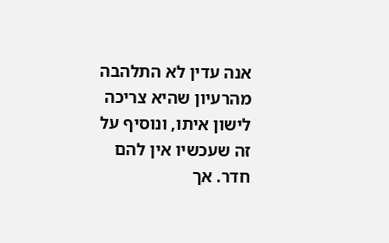אנה עדין לא התלהבה מהרעיון שהיא צריכה לישון איתו, ונוסיף על זה שעכשיו אין להם חדר. אך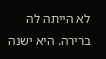לא הייתה לה ברירה. היא ישנה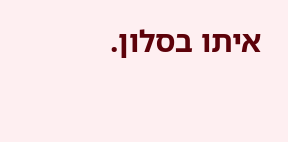איתו בסלון.